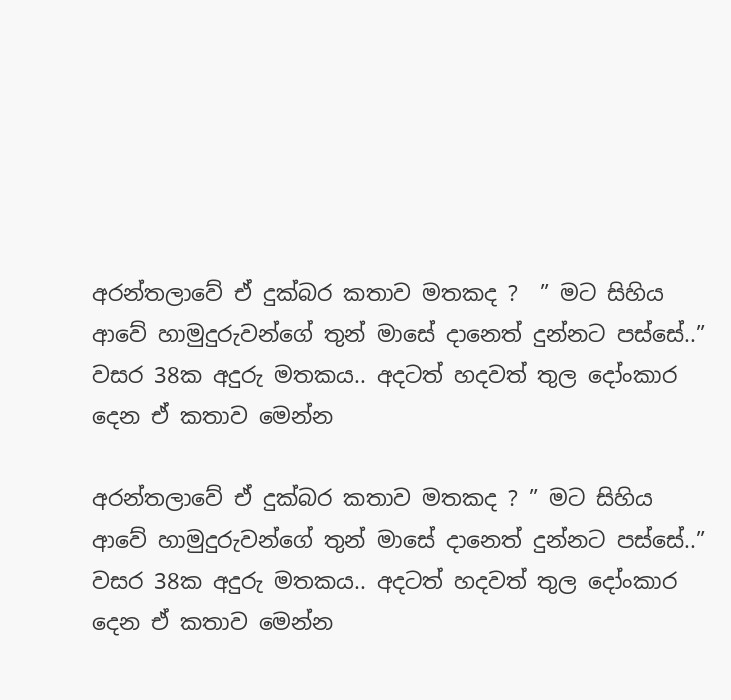අරන්තලාවේ ඒ දුක්බර කතාව මතකද ?  ” මට සිහිය ආවේ හාමුදුරුවන්ගේ තුන් මාසේ දානෙත් දුන්නට පස්සේ..” වසර 38ක අදුරු මතකය.. අදටත් හදවත් තුල දෝංකාර දෙන ඒ කතාව මෙන්න

අරන්තලාවේ ඒ දුක්බර කතාව මතකද ? ” මට සිහිය ආවේ හාමුදුරුවන්ගේ තුන් මාසේ දානෙත් දුන්නට පස්සේ..” වසර 38ක අදුරු මතකය.. අදටත් හදවත් තුල දෝංකාර දෙන ඒ කතාව මෙන්න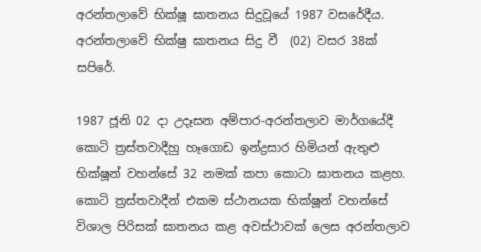අරන්තලාවේ භික්ෂූ ඝාතනය සිදුවූයේ 1987 වසරේදීය. අරන්තලාවේ භික්ෂු ඝාතනය සිදු වී  (02) වසර 38ක් සපිරේ.

1987 ජූනි 02 දා උදෑසන අම්පාර-අරන්තලාව මාර්ගයේදී කොටි ත්‍රස්තවාදීහු හෑගොඩ ඉන්ද්‍රසාර හිමියන් ඇතුළු භික්ෂූන් වහන්සේ 32 නමක් කපා කොටා ඝාතනය කළහ. කොටි ත්‍රස්තවාදීන් එකම ස්ථානයක භික්ෂූන් වහන්සේ විශාල පිරිසක් ඝාතනය කළ අවස්ථාවක් ලෙස අරන්තලාව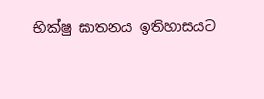භික්ෂු ඝාතනය ඉතිහාසයට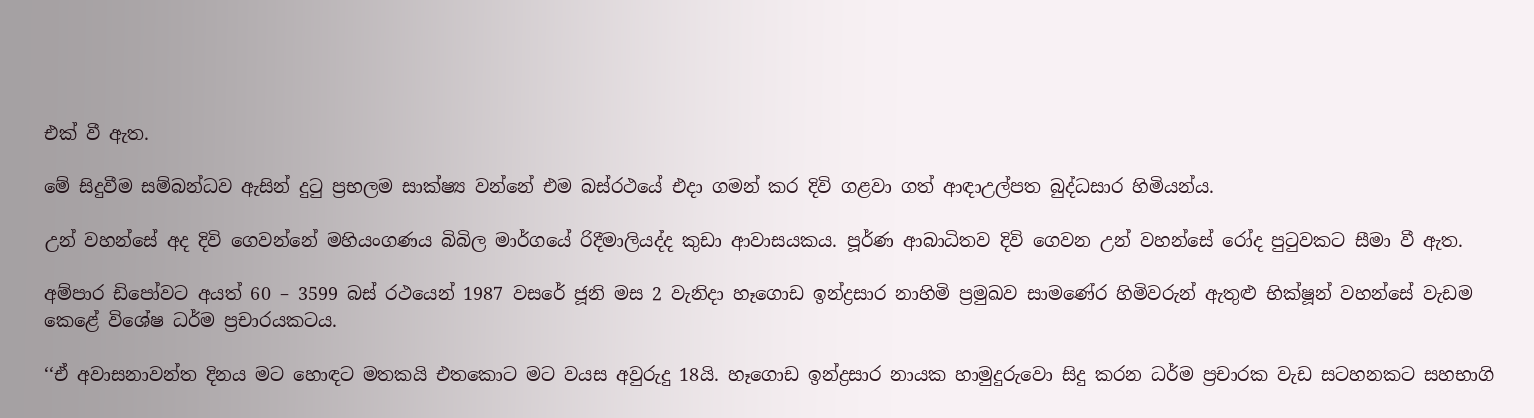එක් වී ඇත.

මේ සිදුවීම සම්බන්ධව ඇසින් දුටු ප්‍රභලම සාක්ෂ්‍ය වන්නේ එම බස්රථයේ එදා ගමන් කර දිවි ගළවා ගත් ආඳාඋල්පත බුද්ධසාර හිමියන්ය.

උන් වහන්සේ අද දිවි ගෙවන්නේ මහියංගණය බිබිල මාර්ගයේ රිදීමාලියද්ද කුඩා ආවාසයකය. පූර්ණ ආබාධිතව දිවි ගෙවන උන් වහන්සේ රෝද පුටුවකට සීමා වී ඇත.

අම්පාර ඩිපෝවට අයත් 60 – 3599 බස් රථයෙන් 1987 වසරේ ජූනි මස 2 වැනිදා හෑගොඩ ඉන්ද්‍රසාර නාහිමි ප්‍රමුඛව සාමණේර හිමිවරුන් ඇතුළු භික්ෂූන් වහන්සේ වැඩම කෙළේ විශේෂ ධර්ම ප්‍රචාරයකටය.

‘‘ඒ අවාසනාවන්ත දිනය මට හොඳට මතකයි එතකොට මට වයස අවුරුදු 18යි. හෑගොඩ ඉන්ද්‍රසාර නායක හාමුදුරුවො සිදු කරන ධර්ම ප්‍රචාරක වැඩ සටහනකට සහභාගි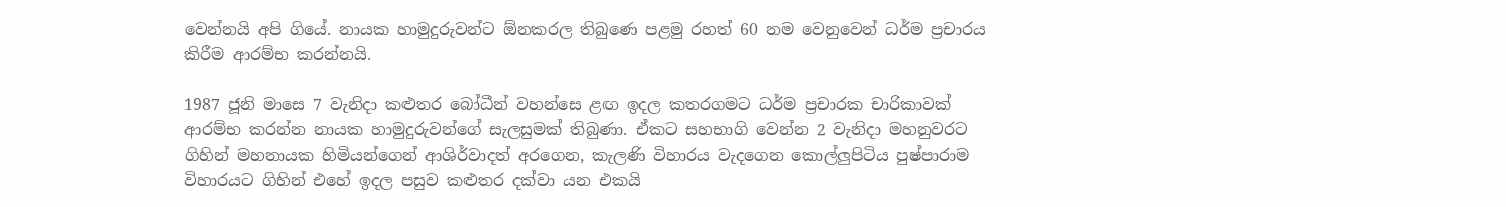වෙන්නයි අපි ගියේ. නායක හාමුදුරුවන්ට ඕනකරල තිබුණෙ පළමු රහත් 60 නම වෙනුවෙන් ධර්ම ප්‍රචාරය කිරීම ආරම්භ කරන්නයි.

1987 ජූනි මාසෙ 7 වැනිදා කළුතර බෝධීන් වහන්සෙ ළඟ ඉදල කතරගමට ධර්ම ප්‍රචාරක චාරිකාවක් ආරම්භ කරන්න නායක හාමුදුරුවන්ගේ සැලසුමක් තිබුණා. ඒකට සහභාගි වෙන්න 2 වැනිදා මහනුවරට ගිහින් මහනායක හිමියන්ගෙන් ආශිර්වාදත් අරගෙන, කැලණි විහාරය වැදගෙන කොල්ලුපිටිය පුෂ්පාරාම විහාරයට ගිහින් එහේ ඉදල පසුව කළුතර දක්වා යන එකයි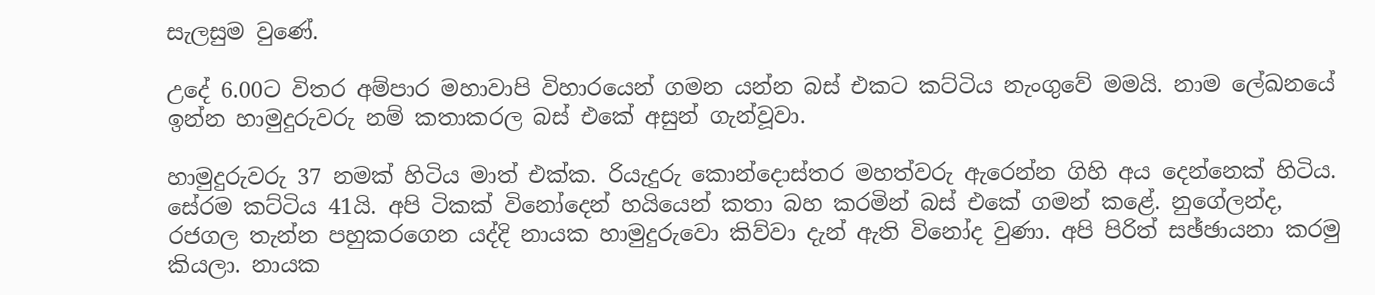සැලසුම වුණේ.

උදේ 6.00ට විතර අම්පාර මහාවාපි විහාරයෙන් ගමන යන්න බස් එකට කට්ටිය නැංගුවේ මමයි. නාම ලේඛනයේ ඉන්න හාමුදුරුවරු නම් කතාකරල බස් එකේ අසුන් ගැන්වූවා.

හාමුදුරුවරු 37 නමක් හිටිය මාත් එක්ක. රියැදුරු කොන්දොස්තර මහත්වරු ඇරෙන්න ගිහි අය දෙන්නෙක් හිටිය. සේරම කට්ටිය 41යි. අපි ටිකක් විනෝදෙන් හයියෙන් කතා බහ කරමින් බස් එකේ ගමන් කළේ. නුගේලන්ද, රජගල තැන්න පහුකරගෙන යද්දි නායක හාමුදුරුවො කිව්වා දැන් ඇති විනෝද වුණා. අපි පිරිත් සඡ්ඡායනා කරමු කියලා. නායක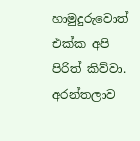හාමුදුරුවොත් එක්ක අපි පිරිත් කිව්වා. අරන්තලාව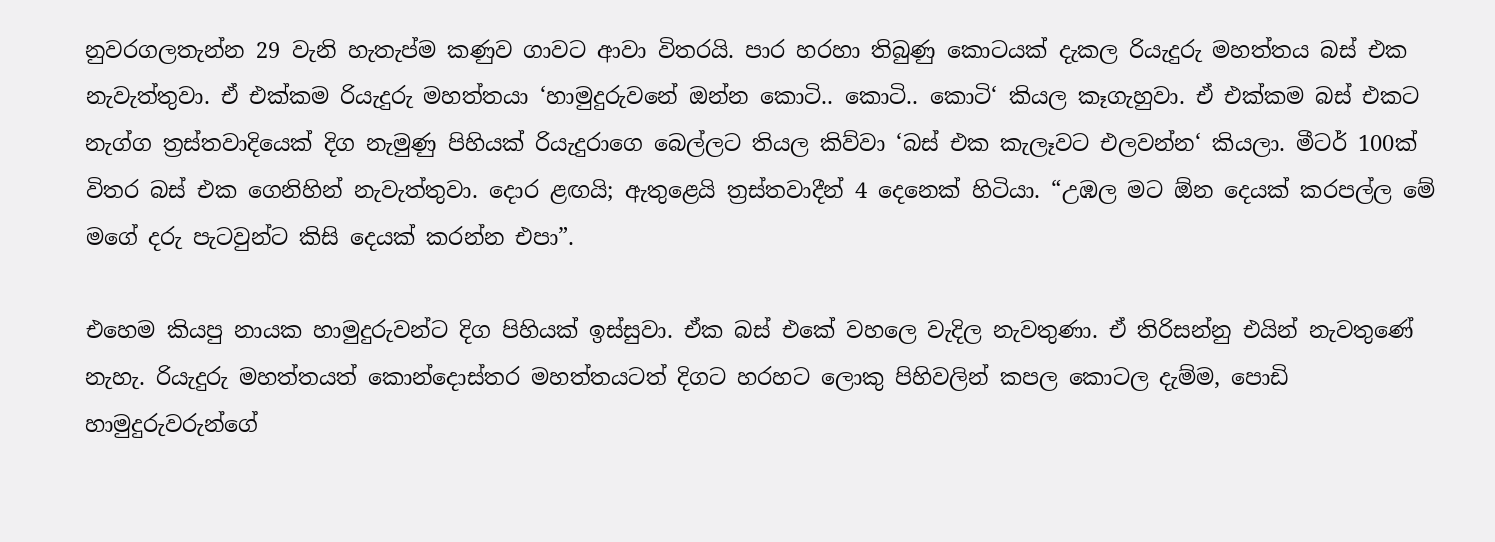නුවරගලතැන්න 29 වැනි හැතැප්ම කණුව ගාවට ආවා විතරයි. පාර හරහා තිබුණු කොටයක් දැකල රියැදුරු මහත්තය බස් එක නැවැත්තුවා. ඒ එක්කම රියැදුරු මහත්තයා ‘හාමුදුරුවනේ ඔන්න කොටි.. කොටි.. කොටි‘ කියල කෑගැහුවා. ඒ එක්කම බස් එකට නැග්ග ත්‍රස්තවාදියෙක් දිග නැමුණු පිහියක් රියැදුරාගෙ බෙල්ලට තියල කිව්වා ‘බස් එක කැලෑවට එලවන්න‘ කියලා. මීටර් 100ක් විතර බස් එක ගෙනිහින් නැවැත්තුවා. දොර ළඟයි; ඇතුළෙයි ත්‍රස්තවාදීන් 4 දෙනෙක් හිටියා. “උඹල මට ඕන දෙයක් කරපල්ල මේ මගේ දරු පැටවුන්ට කිසි දෙයක් කරන්න එපා”.

එහෙම කියපු නායක හාමුදුරුවන්ට දිග පිහියක් ඉස්සුවා. ඒක බස් එකේ වහලෙ වැදිල නැවතුණා. ඒ තිරිසන්නු එයින් නැවතුණේ නැහැ. රියැදුරු මහත්තයත් කොන්දොස්තර මහත්තයටත් දිගට හරහට ලොකු පිහිවලින් කපල කොටල දැම්ම, පොඩි හාමුදුරුවරුන්ගේ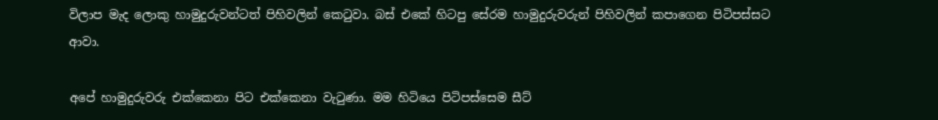විලාප මැද ලොකු හාමුදුරුවන්ටත් පිහිවලින් කෙටුවා. බස් එකේ හිටපු සේරම හාමුදුරුවරුන් පිහිවලින් කපාගෙන පිටිපස්සට ආවා.

අපේ හාමුදුරුවරු එක්කෙනා පිට එක්කෙනා වැටුණා. මම හිටියෙ පිටිපස්සෙම සීට්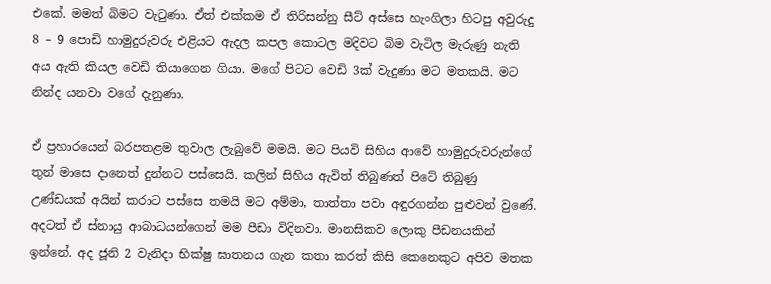එකේ. මමත් බිමට වැටුණා. ඒත් එක්කම ඒ තිරිසන්නු සීට් අස්සෙ හැංගිලා හිටපු අවුරුදු 8 – 9 පොඩි හාමුදුරුවරු එළියට ඇදල කපල කොටල මදිවට බිම වැටිල මැරුණු නැති අය ඇති කියල වෙඩි තියාගෙන ගියා. මගේ පිටට වෙඩි 3ක් වැදුණා මට මතකයි. මට නින්ද යනවා වගේ දැනුණා.

ඒ ප්‍රහාරයෙන් බරපතළම තුවාල ලැබුවේ මමයි. මට පියවි සිහිය ආවේ හාමුදුරුවරුන්ගේ තුන් මාසෙ දානෙත් දුන්නට පස්සෙයි. කලින් සිහිය ඇවිත් තිබුණත් පිටේ තිබුණු උණ්ඩයක් අයින් කරාට පස්සෙ තමයි මට අම්මා, තාත්තා පවා අඳුරගන්න පුළුවන් වුණේ. අදටත් ඒ ස්නායු ආබාධයන්ගෙන් මම පීඩා විදිනවා. මානසිකව ලොකු පීඩනයකින් ඉන්නේ. අද ජූනි 2 වැනිදා භික්ෂු ඝාතනය ගැන කතා කරත් කිසි කෙනෙකුට අපිව මතක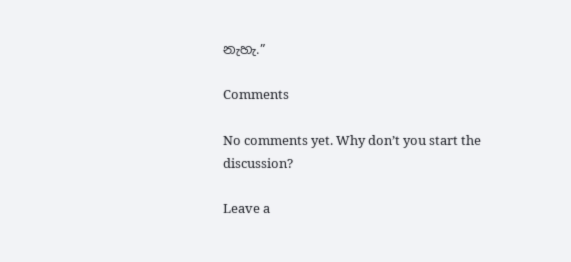නැහැ.”

Comments

No comments yet. Why don’t you start the discussion?

Leave a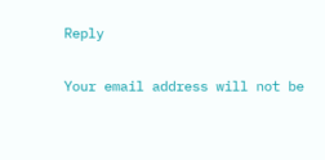Reply

Your email address will not be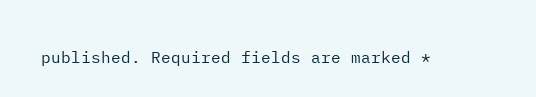published. Required fields are marked *